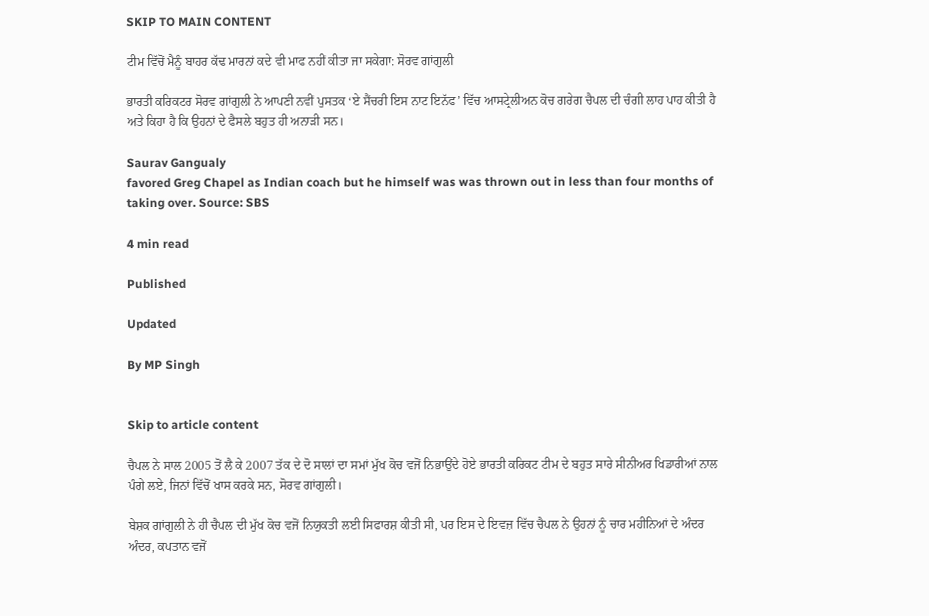SKIP TO MAIN CONTENT

ਟੀਮ ਵਿੱਚੋਂ ਮੈਨੂੰ ਬਾਹਰ ਕੱਢ ਮਾਰਨਾਂ ਕਦੇ ਵੀ ਮਾਫ ਨਹੀਂ ਕੀਤਾ ਜਾ ਸਕੇਗਾ: ਸੋਰਵ ਗਾਂਗੁਲੀ

ਭਾਰਤੀ ਕਰਿਕਟਰ ਸੋਰਵ ਗਾਂਗੁਲੀ ਨੇ ਆਪਣੀ ਨਵੀਂ ਪੁਸਤਕ ‘ਏ ਸੈਂਚਰੀ ਇਸ ਨਾਟ ਇਨੱਫ’ ਵਿੱਚ ਆਸਟ੍ਰੇਲੀਅਨ ਕੋਚ ਗਰੇਗ ਚੈਪਲ ਦੀ ਚੰਗੀ ਲਾਹ ਪਾਹ ਕੀਤੀ ਹੈ ਅਤੇ ਕਿਹਾ ਹੈ ਕਿ ਉਹਨਾਂ ਦੇ ਫੈਸਲੇ ਬਹੁਤ ਹੀ ਅਨਾੜੀ ਸਨ।

Saurav Gangualy
favored Greg Chapel as Indian coach but he himself was was thrown out in less than four months of taking over. Source: SBS

4 min read

Published

Updated

By MP Singh


Skip to article content

ਚੈਪਲ ਨੇ ਸਾਲ 2005 ਤੋਂ ਲੈ ਕੇ 2007 ਤੱਕ ਦੇ ਦੋ ਸਾਲਾਂ ਦਾ ਸਮਾਂ ਮੁੱਖ ਕੋਚ ਵਜੋਂ ਨਿਭਾਉਂਦੇ ਹੋਏ ਭਾਰਤੀ ਕਰਿਕਟ ਟੀਮ ਦੇ ਬਹੁਤ ਸਾਰੇ ਸੀਨੀਅਰ ਖਿਡਾਰੀਆਂ ਨਾਲ ਪੰਗੇ ਲਏ, ਜਿਨਾਂ ਵਿੱਚੋਂ ਖਾਸ ਕਰਕੇ ਸਨ, ਸੋਰਵ ਗਾਂਗੁਲੀ।

ਬੇਸ਼ਕ ਗਾਂਗੁਲੀ ਨੇ ਹੀ ਚੈਪਲ ਦੀ ਮੁੱਖ ਕੋਚ ਵਜੋਂ ਨਿਯੁਕਤੀ ਲਈ ਸਿਫਾਰਸ਼ ਕੀਤੀ ਸੀ, ਪਰ ਇਸ ਦੇ ਇਵਜ਼ ਵਿੱਚ ਚੈਪਲ ਨੇ ਉਹਨਾਂ ਨੂੰ ਚਾਰ ਮਹੀਨਿਆਂ ਦੇ ਅੰਦਰ ਅੰਦਰ, ਕਪਤਾਨ ਵਜੋਂ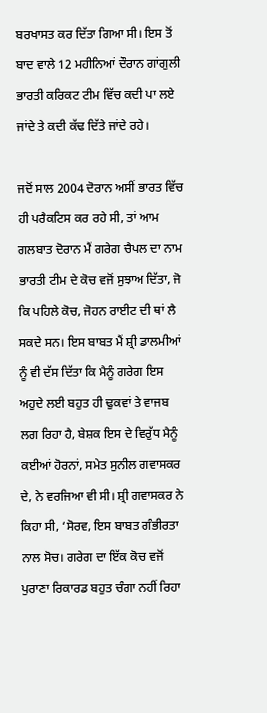ਬਰਖਾਸਤ ਕਰ ਦਿੱਤਾ ਗਿਆ ਸੀ। ਇਸ ਤੋਂ ਬਾਦ ਵਾਲੇ 12 ਮਹੀਨਿਆਂ ਦੌਰਾਨ ਗਾਂਗੁਲੀ ਭਾਰਤੀ ਕਰਿਕਟ ਟੀਮ ਵਿੱਚ ਕਦੀ ਪਾ ਲਏ ਜਾਂਦੇ ਤੇ ਕਦੀ ਕੱਢ ਦਿੱਤੇ ਜਾਂਦੇ ਰਹੇ।

ਜਦੋਂ ਸਾਲ 2004 ਦੋਰਾਨ ਅਸੀਂ ਭਾਰਤ ਵਿੱਚ ਹੀ ਪਰੈਕਟਿਸ ਕਰ ਰਹੇ ਸੀ, ਤਾਂ ਆਮ ਗਲਬਾਤ ਦੋਰਾਨ ਮੈਂ ਗਰੇਗ ਚੈਪਲ ਦਾ ਨਾਮ ਭਾਰਤੀ ਟੀਮ ਦੇ ਕੋਚ ਵਜੋਂ ਸੁਝਾਅ ਦਿੱਤਾ, ਜੋ ਕਿ ਪਹਿਲੇ ਕੋਚ, ਜੋਹਨ ਰਾਈਟ ਦੀ ਥਾਂ ਲੈ ਸਕਦੇ ਸਨ। ਇਸ ਬਾਬਤ ਮੈਂ ਸ਼੍ਰੀ ਡਾਲਮੀਆਂ ਨੂੰ ਵੀ ਦੱਸ ਦਿੱਤਾ ਕਿ ਮੈਨੂੰ ਗਰੇਗ ਇਸ ਅਹੁਦੇ ਲਈ ਬਹੁਤ ਹੀ ਢੁਕਵਾਂ ਤੇ ਵਾਜਬ ਲਗ ਰਿਹਾ ਹੈ, ਬੇਸ਼ਕ ਇਸ ਦੇ ਵਿਰੁੱਧ ਮੈਨੂੰ ਕਈਆਂ ਹੋਰਨਾਂ, ਸਮੇਤ ਸੁਨੀਲ ਗਵਾਸਕਰ ਦੇ, ਨੇ ਵਰਜਿਆ ਵੀ ਸੀ। ਸ਼੍ਰੀ ਗਵਾਸਕਰ ਨੇ ਕਿਹਾ ਸੀ, ‘ਸੋਰਵ, ਇਸ ਬਾਬਤ ਗੰਭੀਰਤਾ ਨਾਲ ਸੋਚ। ਗਰੇਗ ਦਾ ਇੱਕ ਕੋਚ ਵਜੋਂ ਪੁਰਾਣਾ ਰਿਕਾਰਡ ਬਹੁਤ ਚੰਗਾ ਨਹੀਂ ਰਿਹਾ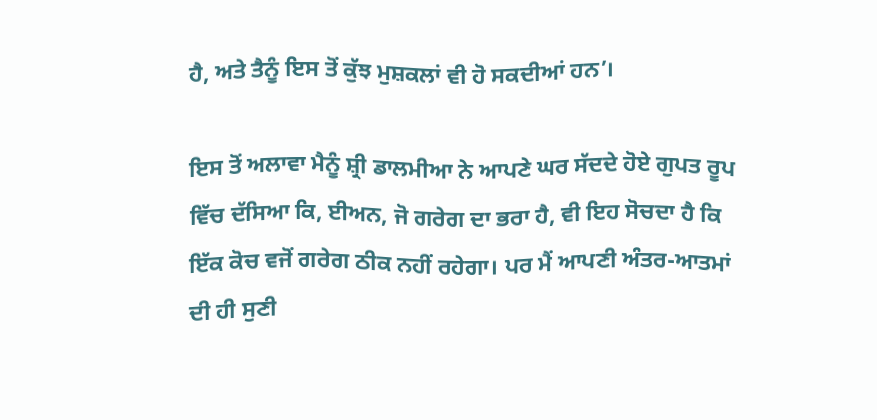ਹੈ, ਅਤੇ ਤੈਨੂੰ ਇਸ ਤੋਂ ਕੁੱਝ ਮੁਸ਼ਕਲਾਂ ਵੀ ਹੋ ਸਕਦੀਆਂ ਹਨ’।

ਇਸ ਤੋਂ ਅਲਾਵਾ ਮੈਨੂੰ ਸ਼੍ਰੀ ਡਾਲਮੀਆ ਨੇ ਆਪਣੇ ਘਰ ਸੱਦਦੇ ਹੋਏ ਗੁਪਤ ਰੂਪ ਵਿੱਚ ਦੱਸਿਆ ਕਿ, ਈਅਨ, ਜੋ ਗਰੇਗ ਦਾ ਭਰਾ ਹੈ, ਵੀ ਇਹ ਸੋਚਦਾ ਹੈ ਕਿ ਇੱਕ ਕੋਚ ਵਜੋਂ ਗਰੇਗ ਠੀਕ ਨਹੀਂ ਰਹੇਗਾ। ਪਰ ਮੈਂ ਆਪਣੀ ਅੰਤਰ-ਆਤਮਾਂ ਦੀ ਹੀ ਸੁਣੀ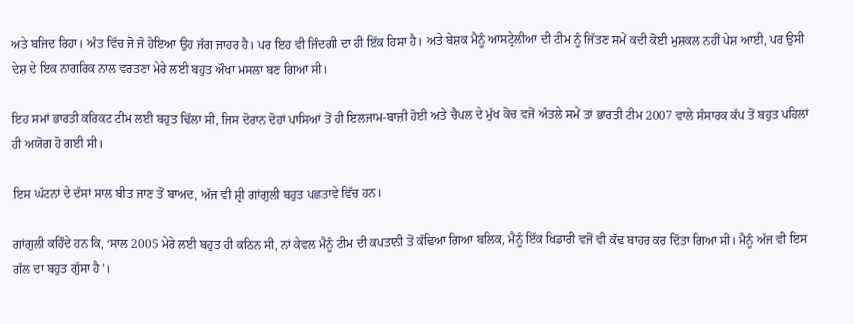ਅਤੇ ਬਜਿਦ ਰਿਹਾ। ਅੰਤ ਵਿੱਚ ਜੋ ਜੋ ਹੋਇਆ ਉਹ ਜੱਗ ਜਾਹਰ ਹੈ। ਪਰ ਇਹ ਵੀ ਜਿੰਦਗੀ ਦਾ ਹੀ ਇੱਕ ਹਿਸਾ ਹੈ। ਅਤੇ ਬੇਸ਼ਕ ਮੈਨੂੰ ਆਸਟ੍ਰੇਲੀਆ ਦੀ ਟੀਮ ਨੂੰ ਜਿੱਤਣ ਸਮੇਂ ਕਦੀ ਕੋਈ ਮੁਸ਼ਕਲ ਨਹੀਂ ਪੇਸ਼ ਆਈ, ਪਰ ਉਸੀ ਦੇਸ਼ ਦੇ ਇਕ ਨਾਗਰਿਕ ਨਾਲ ਵਰਤਣਾ ਮੇਰੇ ਲਈ ਬਹੁਤ ਔਖਾ ਮਸਲਾ ਬਣ ਗਿਆ ਸੀ।

ਇਹ ਸਮਾਂ ਭਾਰਤੀ ਕਰਿਕਟ ਟੀਮ ਲਈ ਬਹੁਤ ਢਿੱਲਾ ਸੀ, ਜਿਸ ਦੋਰਾਨ ਦੋਹਾਂ ਪਾਸਿਆਂ ਤੋਂ ਹੀ ਇਲਜਾਮ-ਬਾਜ਼ੀ ਹੋਈ ਅਤੇ ਚੈਪਲ ਦੇ ਮੁੱਖ ਕੋਚ ਵਜੋਂ ਅੰਤਲੇ ਸਮੇਂ ਤਾਂ ਭਾਰਤੀ ਟੀਮ 2007 ਵਾਲੇ ਸੰਸਾਰਕ ਕੱਪ ਤੋਂ ਬਹੁਤ ਪਹਿਲਾਂ ਹੀ ਅਯੋਗ ਹੋ ਗਈ ਸੀ।

ਇਸ ਘੱਟਨਾਂ ਦੇ ਦੱਸਾਂ ਸਾਲ ਬੀਤ ਜਾਣ ਤੋਂ ਬਾਅਦ, ਅੱਜ ਵੀ ਸ਼੍ਰੀ ਗਾਂਗੁਲੀ ਬਹੁਤ ਪਛਤਾਵੇ ਵਿੱਚ ਹਨ।

ਗਾਂਗੁਲੀ ਕਹਿੰਦੇ ਹਨ ਕਿ, ‘ਸਾਲ 2005 ਮੇਰੇ ਲਈ ਬਹੁਤ ਹੀ ਕਠਿਨ ਸੀ, ਨਾਂ ਕੇਵਲ ਮੈਨੂੰ ਟੀਮ ਦੀ ਕਪਤਾਨੀ ਤੋਂ ਕੱਢਿਆ ਗਿਆ ਬਲਿਕ, ਮੈਨੂੰ ਇੱਕ ਖਿਡਾਰੀ ਵਜੋਂ ਵੀ ਕੱਢ ਬਾਹਰ ਕਰ ਦਿੱਤਾ ਗਿਆ ਸੀ। ਮੈਨੂੰ ਅੱਜ ਵੀ ਇਸ ਗੱਲ ਦਾ ਬਹੁਤ ਗੁੱਸਾ ਹੈ’।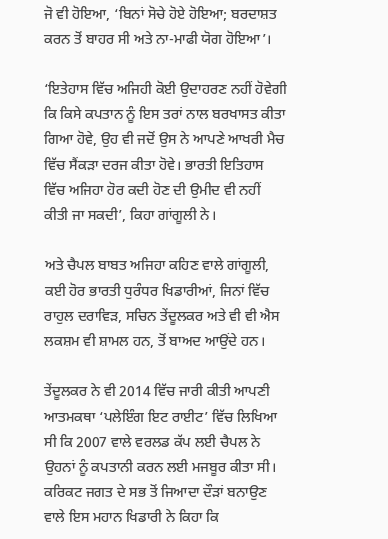ਜੋ ਵੀ ਹੋਇਆ, ‘ਬਿਨਾਂ ਸੋਚੇ ਹੋਏ ਹੋਇਆ; ਬਰਦਾਸ਼ਤ ਕਰਨ ਤੋਂ ਬਾਹਰ ਸੀ ਅਤੇ ਨਾ-ਮਾਫੀ ਯੋਗ ਹੋਇਆ’।

‘ਇਤੇਹਾਸ ਵਿੱਚ ਅਜਿਹੀ ਕੋਈ ਉਦਾਹਰਣ ਨਹੀਂ ਹੋਵੇਗੀ ਕਿ ਕਿਸੇ ਕਪਤਾਨ ਨੂੰ ਇਸ ਤਰਾਂ ਨਾਲ ਬਰਖਾਸਤ ਕੀਤਾ ਗਿਆ ਹੋਵੇ, ਉਹ ਵੀ ਜਦੋਂ ਉਸ ਨੇ ਆਪਣੇ ਆਖਰੀ ਮੈਚ ਵਿੱਚ ਸੈਂਕੜਾ ਦਰਜ ਕੀਤਾ ਹੋਵੇ। ਭਾਰਤੀ ਇਤਿਹਾਸ ਵਿੱਚ ਅਜਿਹਾ ਹੋਰ ਕਦੀ ਹੋਣ ਦੀ ਉਮੀਦ ਵੀ ਨਹੀਂ ਕੀਤੀ ਜਾ ਸਕਦੀ’, ਕਿਹਾ ਗਾਂਗੂਲੀ ਨੇ।

ਅਤੇ ਚੈਪਲ ਬਾਬਤ ਅਜਿਹਾ ਕਹਿਣ ਵਾਲੇ ਗਾਂਗੂਲੀ, ਕਈ ਹੋਰ ਭਾਰਤੀ ਧੁਰੰਧਰ ਖਿਡਾਰੀਆਂ, ਜਿਨਾਂ ਵਿੱਚ ਰਾਹੁਲ ਦਰਾਵਿੜ, ਸਚਿਨ ਤੇਂਦੂਲਕਰ ਅਤੇ ਵੀ ਵੀ ਐਸ ਲਕਸ਼ਮ ਵੀ ਸ਼ਾਮਲ ਹਨ, ਤੋਂ ਬਾਅਦ ਆਉਂਦੇ ਹਨ।

ਤੇਂਦੂਲਕਰ ਨੇ ਵੀ 2014 ਵਿੱਚ ਜਾਰੀ ਕੀਤੀ ਆਪਣੀ ਆਤਮਕਥਾ ‘ਪਲੇਇੰਗ ਇਟ ਰਾਈਟ’ ਵਿੱਚ ਲਿਖਿਆ ਸੀ ਕਿ 2007 ਵਾਲੇ ਵਰਲਡ ਕੱਪ ਲਈ ਚੈਪਲ ਨੇ ਉਹਨਾਂ ਨੂੰ ਕਪਤਾਨੀ ਕਰਨ ਲਈ ਮਜਬੂਰ ਕੀਤਾ ਸੀ। ਕਰਿਕਟ ਜਗਤ ਦੇ ਸਭ ਤੋਂ ਜਿਆਦਾ ਦੌੜਾਂ ਬਨਾਉਣ ਵਾਲੇ ਇਸ ਮਹਾਨ ਖਿਡਾਰੀ ਨੇ ਕਿਹਾ ਕਿ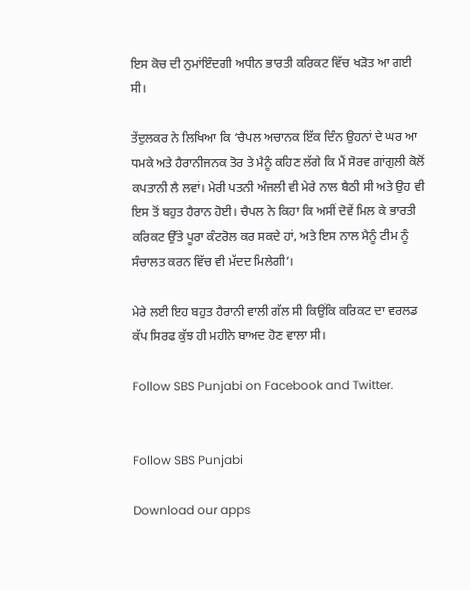ਇਸ ਕੋਚ ਦੀ ਨੁਮਾਂਇੰਦਗੀ ਅਧੀਨ ਭਾਰਤੀ ਕਰਿਕਟ ਵਿੱਚ ਖੜੋਤ ਆ ਗਈ ਸੀ।

ਤੇਂਦੁਲਕਰ ਨੇ ਲਿਖਿਆ ਕਿ ‘ਚੈਪਲ ਅਚਾਨਕ ਇੱਕ ਦਿੰਨ ਉਹਨਾਂ ਦੇ ਘਰ ਆ ਧਮਕੇ ਅਤੇ ਹੈਰਾਨੀਜਨਕ ਤੋਰ ਤੇ ਮੈਨੂੰ ਕਹਿਣ ਲੱਗੇ ਕਿ ਮੈਂ ਸੋਰਵ ਗਾਂਗੁਲੀ ਕੋਲੋਂ ਕਪਤਾਨੀ ਲੈ ਲਵਾਂ। ਮੇਰੀ ਪਤਨੀ ਅੰਜਲੀ ਵੀ ਮੇਰੇ ਨਾਲ ਬੈਠੀ ਸੀ ਅਤੇ ਉਹ ਵੀ ਇਸ ਤੋਂ ਬਹੁਤ ਹੈਰਾਨ ਹੋਈ। ਚੈਪਲ ਨੇ ਕਿਹਾ ਕਿ ਅਸੀਂ ਦੋਵੇਂ ਮਿਲ ਕੇ ਭਾਰਤੀ ਕਰਿਕਟ ਉੱਤੇ ਪੂਰਾ ਕੰਟਰੋਲ ਕਰ ਸਕਦੇ ਹਾਂ, ਅਤੇ ਇਸ ਨਾਲ ਮੈਨੂੰ ਟੀਮ ਨੂੰ ਸੰਚਾਲਤ ਕਰਨ ਵਿੱਚ ਵੀ ਮੱਦਦ ਮਿਲੇਗੀ’।

ਮੇਰੇ ਲਈ ਇਹ ਬਹੁਤ ਹੈਰਾਨੀ ਵਾਲੀ ਗੱਲ ਸੀ ਕਿਉਂਕਿ ਕਰਿਕਟ ਦਾ ਵਰਲਡ ਕੱਪ ਸਿਰਫ ਕੁੱਝ ਹੀ ਮਹੀਨੇ ਬਾਅਦ ਹੋਣ ਵਾਲਾ ਸੀ।

Follow SBS Punjabi on Facebook and Twitter.


Follow SBS Punjabi

Download our apps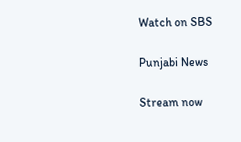Watch on SBS

Punjabi News

Stream now